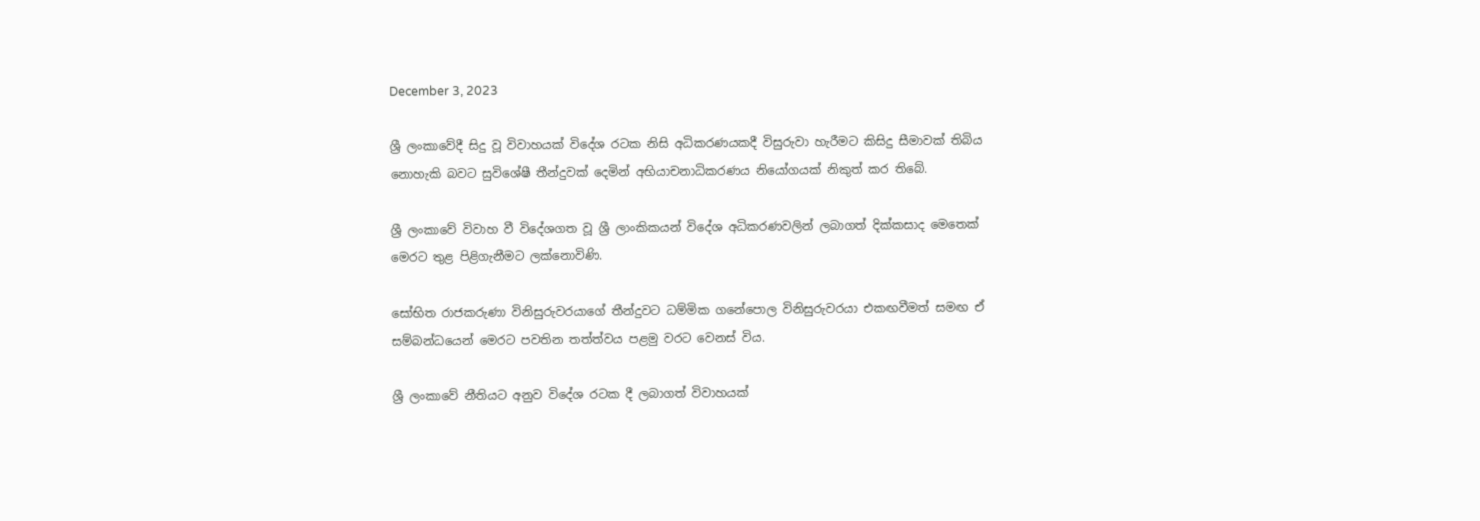December 3, 2023

ශ්‍රී ලංකාවේදී සිදු වූ විවාහයක් විදේශ රටක නිසි අධිකරණයකදී විසුරුවා හැරීමට කිසිදු සීමාවක් තිබිය නොහැකි බවට සුවිශේෂී තීන්දුවක් දෙමින් අභියාචනාධිකරණය නියෝගයක් නිකුත් කර තිබේ.

ශ්‍රී ලංකාවේ විවාහ වී විදේශගත වූ ශ්‍රී ලාංකිකයන් විදේශ අධිකරණවලින් ලබාගත් දික්කසාද මෙතෙක් මෙරට තුළ පිළිගැනීමට ලක්නොවිණි.

සෝභිත රාජකරුණා විනිසුරුවරයාගේ තීන්දුවට ධම්මික ගනේපොල විනිසුරුවරයා එකඟවීමත් සමඟ ඒ සම්බන්ධයෙන් මෙරට පවතින තත්ත්වය පළමු වරට වෙනස් විය.

ශ්‍රී ලංකාවේ නීතියට අනුව විදේශ රටක දී ලබාගත් විවාහයක්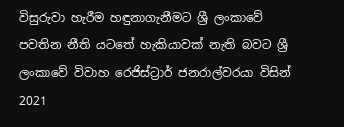විසුරුවා හැරීම හඳුනාගැනීමට ශ්‍රී ලංකාවේ පවතින නීති යටතේ හැකියාවක් නැති බවට ශ්‍රී ලංකාවේ විවාහ රෙජිස්ට්‍රාර් ජනරාල්වරයා විසින් 2021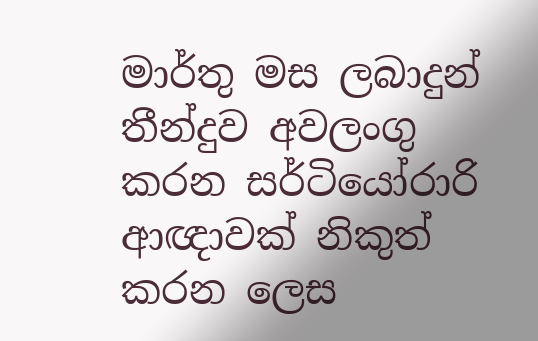මාර්තු මස ලබාදුන් තීන්දුව අවලංගු කරන සර්ටියෝරාරි ආඥාවක් නිකුත් කරන ලෙස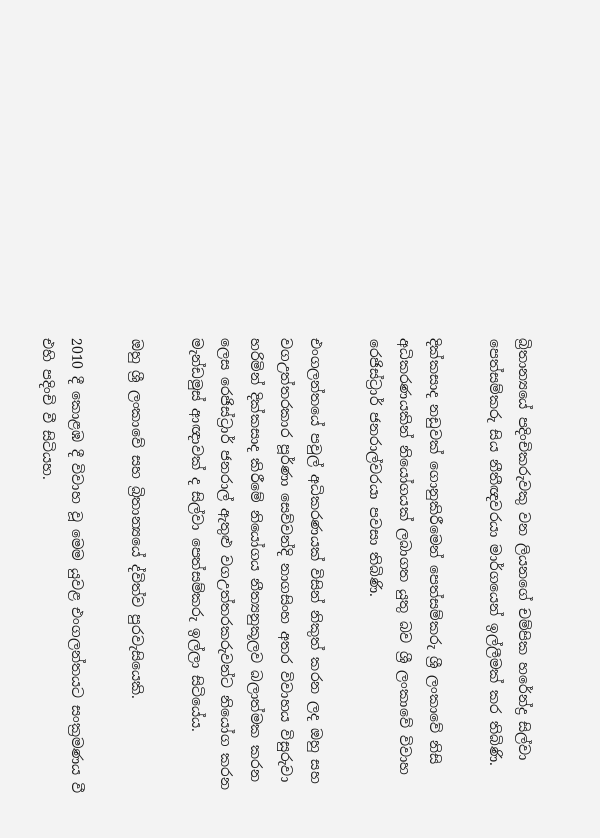බ්‍රිතාන්‍යයේ පදිංචිකරුවකු වන ලියනගේ චම්පික හරේන්ද්‍ර සිල්වා පෙත්සම්කරු සිය නීතීඥවරයා මාර්ගයෙන් ඉල්ලීමක් කර තිබිණි.

දික්කසාද නඩුවක් ගොනුකිරීමෙන් පෙත්සම්කරු ශ්‍රී ලංකාවේ නිසි අධිකරණයකින් නියෝගයක් ලබාගත යුතු බව ශ්‍රී ලංකාවේ විවාහ රෙජිස්ට්‍රාර් ජනරාල්වරයා පවසා තිබිණි.

එංගලන්තයේ පවුල් අධිකරණයක් විසින් නිකුත් කරන ලද ඔහු සහ වගඋත්තරකාර පූර්ණා සෙව්වන්දි නාගසිංහ අතර විවාහය විසුරුවා හරිමින් දික්කසාද කිරීමේ නියෝගය නීත්‍යනුකූලව බලාත්මක කරන ලෙස රෙජිස්ට්‍රාර් ජනරාල් ඇතුළු වගඋත්තරකරුවන්ට නියෝග කරන මැන්ඩමුස් ආඥාවක් ද සිල්වා පෙත්සම්කරු ඉල්ලා සිටියේය.

ඔහු ශ්‍රී ලංකාවේ සහ බ්‍රිතාන්‍යයේ ද්විත්ව පුරවැසියෙකි.

2010 දී කොළඹ දී විවාහ වූ මෙම යුවළ එංගලන්තයට සංක්‍රමණය වී එහි පදිංචි වී සිටියහ.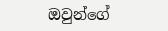ඔවුන්ගේ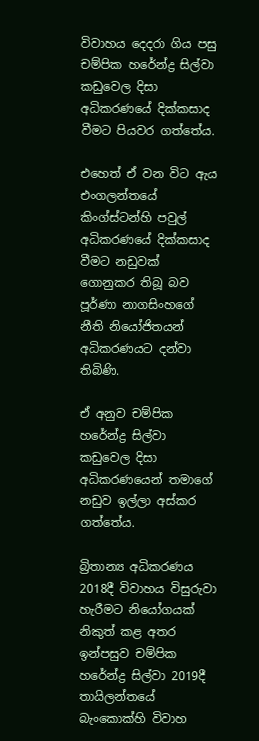විවාහය දෙදරා ගිය පසු චම්පික හරේන්ද්‍ර සිල්වා කඩුවෙල දිසා අධිකරණයේ දික්කසාද වීමට පියවර ගත්තේය.

එහෙත් ඒ වන විට ඇය එංගලන්තයේ කිංග්ස්ටන්හි පවුල් අධිකරණයේ දික්කසාද වීමට නඩුවක් ගොනුකර තිබූ බව පූර්ණා නාගසිංහගේ නීති නියෝජිතයන් අධිකරණයට දන්වා තිබිණි.

ඒ අනුව චම්පික හරේන්ද්‍ර සිල්වා කඩුවෙල දිසා අධිකරණයෙන් තමාගේ නඩුව ඉල්ලා අස්කර ගත්තේය.

බ්‍රිතාන්‍ය අධිකරණය 2018දී විවාහය විසුරුවා හැරීමට නියෝගයක් නිකුත් කළ අතර ඉන්පසුව චම්පික හරේන්ද්‍ර සිල්වා 2019දී තායිලන්තයේ බැංකොක්හි විවාහ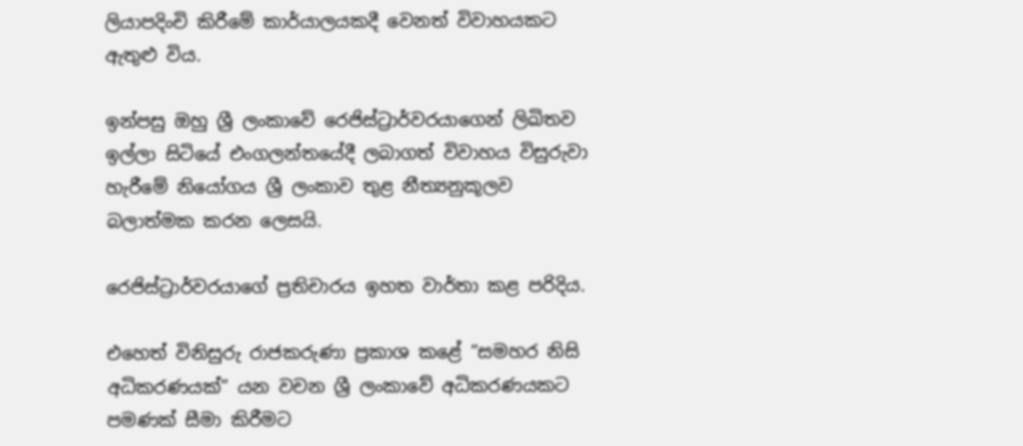ලියාපදිංචි කිරීමේ කාර්යාලයකදී වෙනත් විවාහයකට ඇතුළු විය.

ඉන්පසු ඔහු ශ්‍රී ලංකාවේ රෙජිස්ට්‍රාර්වරයාගෙන් ලිඛිතව ඉල්ලා සිටියේ එංගලන්තයේදී ලබාගත් විවාහය විසුරුවා හැරීමේ නියෝගය ශ්‍රී ලංකාව තුළ නීත්‍යනුකූලව බලාත්මක කරන ලෙසයි.

රෙජිස්ට්‍රාර්වරයාගේ ප්‍රතිචාරය ඉහත වාර්තා කළ පරිදිය.

එහෙත් විනිසුරු රාජකරුණා ප්‍රකාශ කළේ “සමහර නිසි අධිකරණයක්” යන වචන ශ්‍රී ලංකාවේ අධිකරණයකට පමණක් සීමා කිරීමට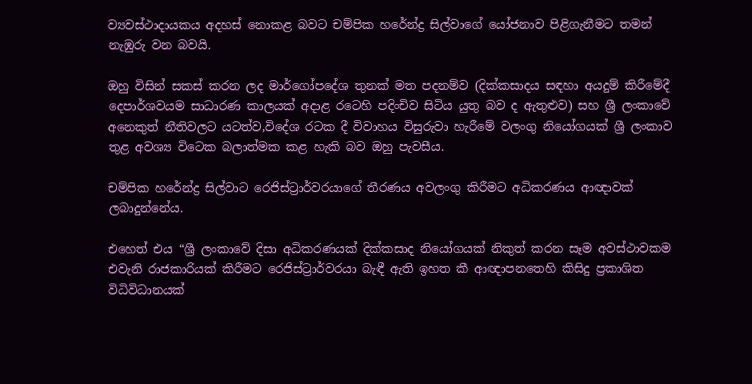ව්‍යවස්ථාදායකය අදහස් නොකළ බවට චම්පික හරේන්ද්‍ර සිල්වාගේ යෝජනාව පිළිගැනීමට තමන් නැඹුරු වන බවයි.

ඔහු විසින් සකස් කරන ලද මාර්ගෝපදේශ තුනක් මත පදනම්ව (දික්කසාදය සඳහා අයදුම් කිරීමේදී දෙපාර්ශවයම සාධාරණ කාලයක් අදාළ රටෙහි පදිංචිව සිටිය යුතු බව ද ඇතුළුව) සහ ශ්‍රී ලංකාවේ අනෙකුත් නීතිවලට යටත්ව,විදේශ රටක දී විවාහය විසුරුවා හැරීමේ වලංගු නියෝගයක් ශ්‍රී ලංකාව තුළ අවශ්‍ය විටෙක බලාත්මක කළ හැකි බව ඔහු පැවසීය.

චම්පික හරේන්ද්‍ර සිල්වාට රෙජිස්ට්‍රාර්වරයාගේ තීරණය අවලංගු කිරීමට අධිකරණය ආඥාවක් ලබාදුන්නේය.

එහෙත් එය “ශ්‍රී ලංකාවේ දිසා අධිකරණයක් දික්කසාද නියෝගයක් නිකුත් කරන සෑම අවස්ථාවකම එවැනි රාජකාරියක් කිරීමට රෙජිස්ට්‍රාර්වරයා බැඳී ඇති ඉහත කී ආඥාපනතෙහි කිසිදු ප්‍රකාශිත විධිවිධානයක්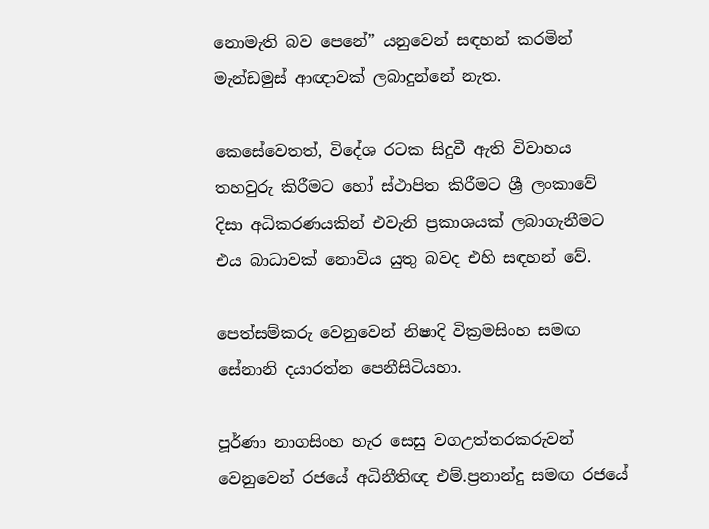නොමැති බව පෙනේ” යනුවෙන් සඳහන් කරමින් මැන්ඩමුස් ආඥාවක් ලබාදුන්නේ නැත.

කෙසේවෙතත්, විදේශ රටක සිදුවී ඇති විවාහය තහවුරු කිරීමට හෝ ස්ථාපිත කිරීමට ශ්‍රී ලංකාවේ දිසා අධිකරණයකින් එවැනි ප්‍රකාශයක් ලබාගැනීමට එය බාධාවක් නොවිය යුතු බවද එහි සඳහන් වේ.

පෙත්සම්කරු වෙනුවෙන් නිෂාදි වික්‍රමසිංහ සමඟ සේනානි දයාරත්න පෙනීසිටියහා.

පූර්ණා නාගසිංහ හැර සෙසු වගඋත්තරකරුවන් වෙනුවෙන් රජයේ අධිනීතිඥ එම්.ප්‍රනාන්දු සමඟ රජයේ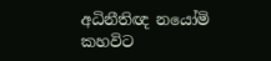අධිනීතිඥ නයෝමි කහවිට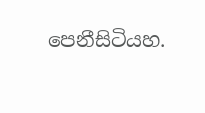පෙනීසිටියහ.